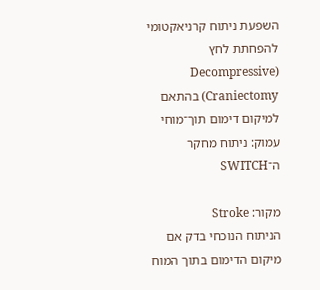השפעת ניתוח קרניאקטומי להפחתת לחץ (Decompressive Craniectomy) בהתאם למיקום דימום תוך־מוחי עמוק: ניתוח מחקר ה־SWITCH

מקור: Stroke
הניתוח הנוכחי בדק אם מיקום הדימום בתוך המוח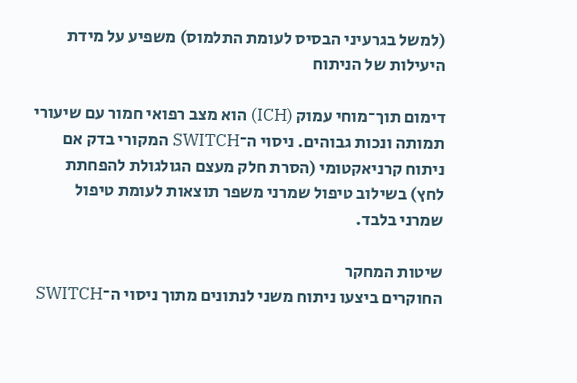(למשל בגרעיני הבסיס לעומת התלמוס) משפיע על מידת היעילות של הניתוח

דימום תוך־מוחי עמוק (ICH) הוא מצב רפואי חמור עם שיעורי תמותה ונכות גבוהים. ניסוי ה־SWITCH המקורי בדק אם ניתוח קרניאקטומי (הסרת חלק מעצם הגולגולת להפחתת לחץ) בשילוב טיפול שמרני משפר תוצאות לעומת טיפול שמרני בלבד.

שיטות המחקר
החוקרים ביצעו ניתוח משני לנתונים מתוך ניסוי ה־SWITCH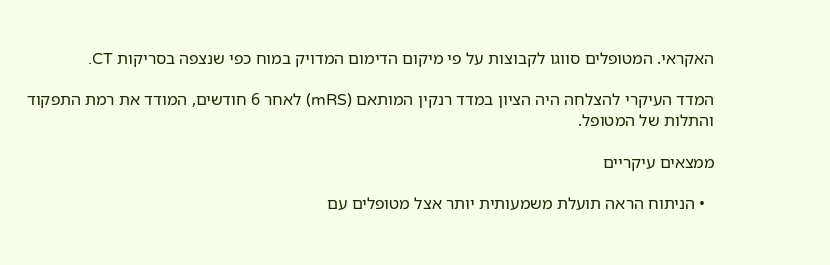האקראי. המטופלים סווגו לקבוצות על פי מיקום הדימום המדויק במוח כפי שנצפה בסריקות CT.

המדד העיקרי להצלחה היה הציון במדד רנקין המותאם (mRS) לאחר 6 חודשים, המודד את רמת התפקוד והתלות של המטופל.

ממצאים עיקריים

  • הניתוח הראה תועלת משמעותית יותר אצל מטופלים עם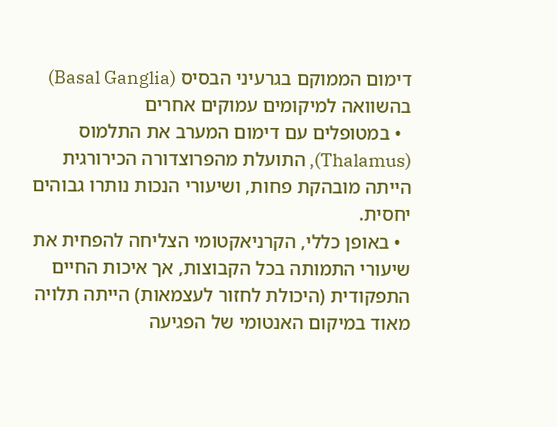דימום הממוקם בגרעיני הבסיס (Basal Ganglia) בהשוואה למיקומים עמוקים אחרים
  • במטופלים עם דימום המערב את התלמוס (Thalamus), התועלת מהפרוצדורה הכירורגית הייתה מובהקת פחות, ושיעורי הנכות נותרו גבוהים יחסית.
  • באופן כללי, הקרניאקטומי הצליחה להפחית את שיעורי התמותה בכל הקבוצות, אך איכות החיים התפקודית (היכולת לחזור לעצמאות) הייתה תלויה מאוד במיקום האנטומי של הפגיעה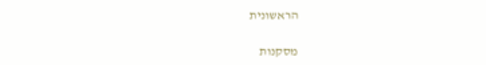הראשונית

מסקנות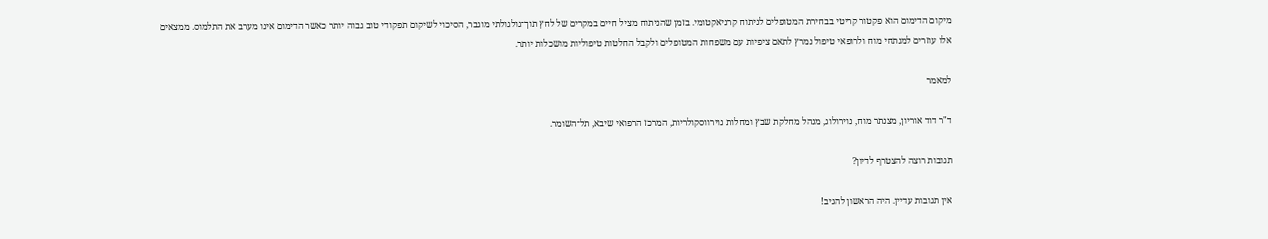מיקום הדימום הוא פקטור קריטי בבחירת המטופלים לניתוח קרניאקטומי. בזמן שהניתוח מציל חיים במקרים של לחץ תוך־גולגולתי מוגבר, הסיכוי לשיקום תפקודי טוב גבוה יותר כאשר הדימום אינו מערב את התלמוס. ממצאים אלו עוזרים למנתחי מוח ולרופאי טיפול נמרץ לתאם ציפיות עם משפחות המטופלים ולקבל החלטות טיפוליות מושכלות יותר.

למאמר

ד"ר דוד אוריון, מצנתר מוח, נוירולוג, מנהל מחלקת שבץ ומחלות נוירווסקולריות, המרכז הרפואי שיבא, תל־השומר.

תגובות רוצה להצטרף לדיון?

אין תגובות עדיין. היה הראשון להגיב!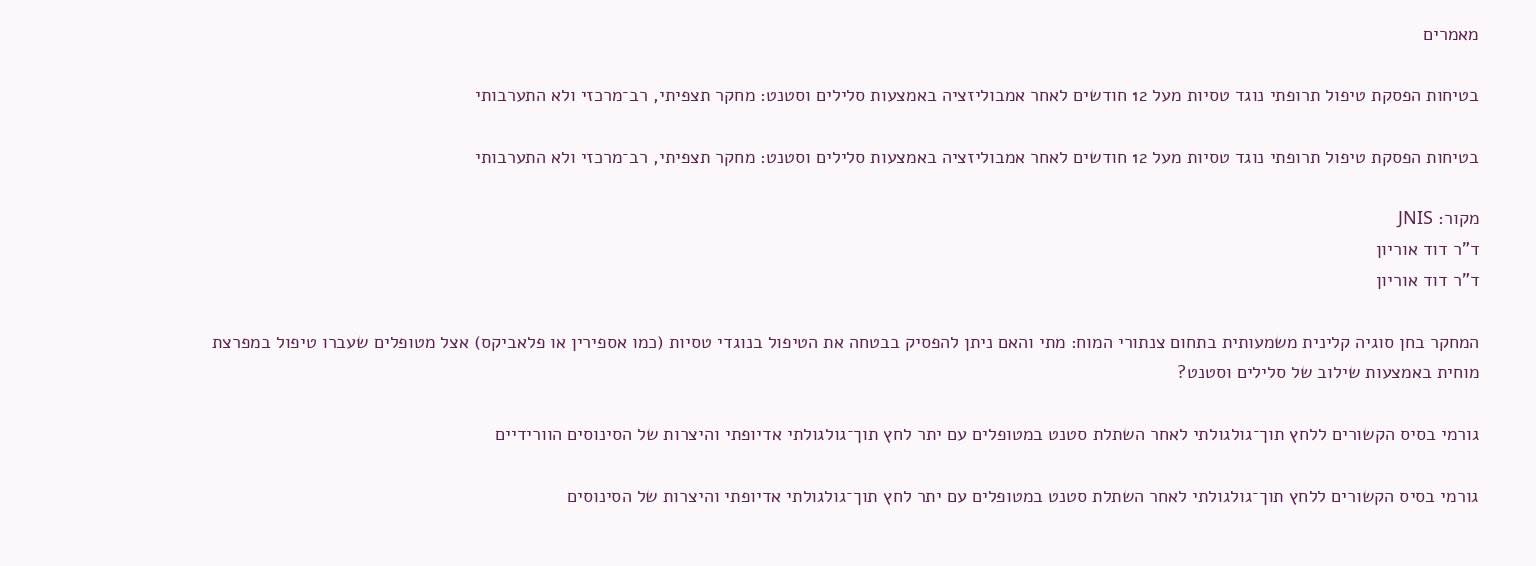מאמרים

בטיחות הפסקת טיפול תרופתי נוגד טסיות מעל 12 חודשים לאחר אמבוליזציה באמצעות סלילים וסטנט: מחקר תצפיתי, רב־מרכזי ולא התערבותי

בטיחות הפסקת טיפול תרופתי נוגד טסיות מעל 12 חודשים לאחר אמבוליזציה באמצעות סלילים וסטנט: מחקר תצפיתי, רב־מרכזי ולא התערבותי

מקור: JNIS
ד"ר דוד אוריון
ד"ר דוד אוריון

המחקר בחן סוגיה קלינית משמעותית בתחום צנתורי המוח: מתי והאם ניתן להפסיק בבטחה את הטיפול בנוגדי טסיות (כמו אספירין או פלאביקס) אצל מטופלים שעברו טיפול במפרצת מוחית באמצעות שילוב של סלילים וסטנט?

גורמי בסיס הקשורים ללחץ תוך־גולגולתי לאחר השתלת סטנט במטופלים עם יתר לחץ תוך־גולגולתי אדיופתי והיצרות של הסינוסים הוורידיים

גורמי בסיס הקשורים ללחץ תוך־גולגולתי לאחר השתלת סטנט במטופלים עם יתר לחץ תוך־גולגולתי אדיופתי והיצרות של הסינוסים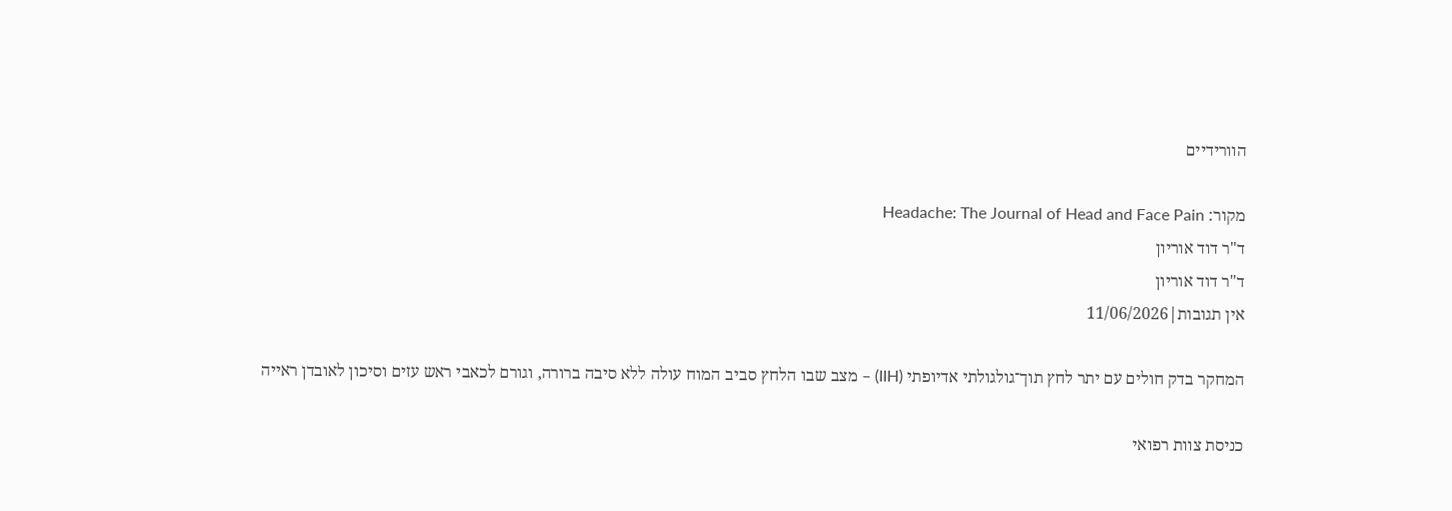הוורידיים

מקור: Headache: The Journal of Head and Face Pain
ד"ר דוד אוריון
ד"ר דוד אוריון
אין תגובות|11/06/2026

המחקר בדק חולים עם יתר לחץ תוך־גולגולתי אדיופתי (IIH) – מצב שבו הלחץ סביב המוח עולה ללא סיבה ברורה, וגורם לכאבי ראש עזים וסיכון לאובדן ראייה

כניסת צוות רפואי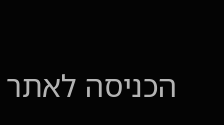הכניסה לאתר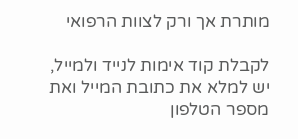מותרת אך ורק לצוות הרפואי

לקבלת קוד אימות לנייד ולמייל, יש למלא את כתובת המייל ואת מספר הטלפון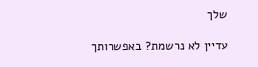שלך

עדיין לא נרשמת? באפשרותך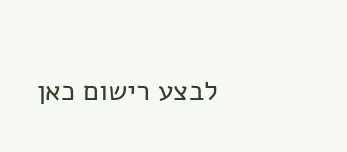לבצע רישום כאן